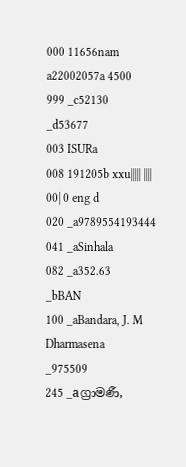000 11656nam a22002057a 4500
999 _c52130
_d53677
003 ISURa
008 191205b xxu||||| |||| 00| 0 eng d
020 _a9789554193444
041 _aSinhala
082 _a352.63
_bBAN
100 _aBandara, J. M Dharmasena
_975509
245 _aග්‍රාමණී,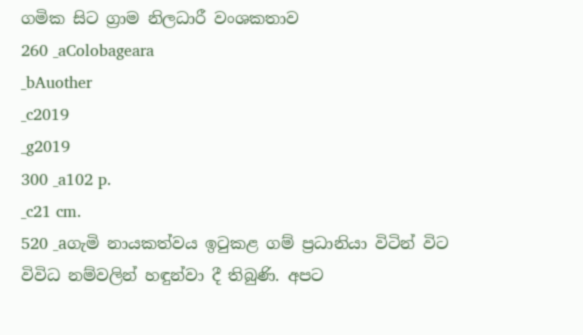ගමික සිට ග්‍රාම නිලධාරී වංශකතාව
260 _aColobageara
_bAuother
_c2019
_g2019
300 _a102 p.
_c21 cm.
520 _aගැමි නායකත්වය ඉටුකළ ගම් ප්‍රධානියා විටින් විට විවිධ නම්වලින් හඳුන්වා දී තිබුණි. අපට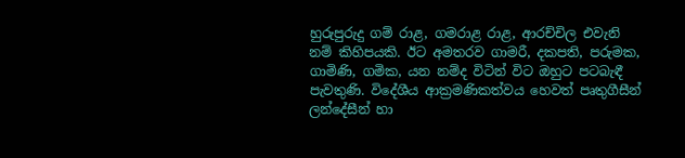හුරුපුරුදු ගම් රාළ, ගමරාළ රාළ, ආරච්චිල එවැනි නම් කිහිපයකි. ඊට අමතරව ගාමරී, දකපති, පරුමක, ගාමිණි, ගමික, යන නම්ද විටින් විට ඔහුට පටබැඳී පැවතුණි. විදේශීය ආක්‍රමණිකත්වය හෙවත් පෘතුගීසීන් ලන්දේසීන් හා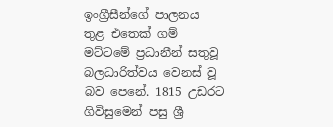ඉංග්‍රීසීන්ගේ පාලනය තුළ එතෙක් ගම් මට්ටමේ ප්‍රධානීන් සතුවූ බලධාරිත්වය වෙනස් වූ බව පෙනේ. 1815 උඩරට ගිවිසුමෙන් පසු ශ්‍රී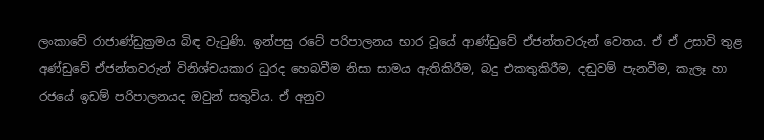ලංකාවේ රාජාණ්ඩුක්‍රමය බිඳ වැටුණි. ඉන්පසු රටේ පරිපාලනය භාර වූයේ ආණ්ඩුවේ ඒජන්තවරුන් වෙතය. ඒ ඒ උසාවි තුළ අණ්ඩුවේ ඒජන්තවරුන් විනිශ්චයකාර ධුරද හෙබවීම නිසා සාමය ඇතිකිරීම, බදු එකතුකිරීම, දඬුවම් පැනවීම, කැලෑ හා රජයේ ඉඩම් පරිපාලනයද ඔවුන් සතුවිය. ඒ අනුව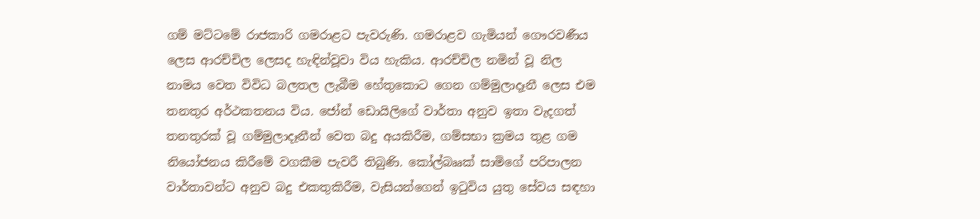ගම් මට්ටමේ රාජකාරි ගමරාළට පැවරුණි. ගමරාළව ගැමියන් ගෞරවණීය ලෙස ආරච්චිල ලෙසද හැඳින්වූවා විය හැකිය. ආරච්චිල නමින් වූ නිල නාමය වෙත විවිධ බලතල ලැබීම හේතුකොට ගෙන ගම්මුලාදෑනී ලෙස එම තනතුර අර්ථකතනය විය. ජෝන් ඩොයිලිගේ වාර්තා අනුව ඉතා වැදගත් තනතුරක් වූ ගම්මුලාදෑනීන් වෙත බදු අයකිරීම, ගම්සභා ක්‍රමය තුළ ගම නියෝජනය කිරීමේ වගකීම පැවරී තිබුණි. කෝල්බෲක් සාමිගේ පරිපාලන වාර්තාවන්ට අනුව බදු එකතුකිරීම, වැසියන්ගෙන් ඉටුවිය යුතු සේවය සඳහා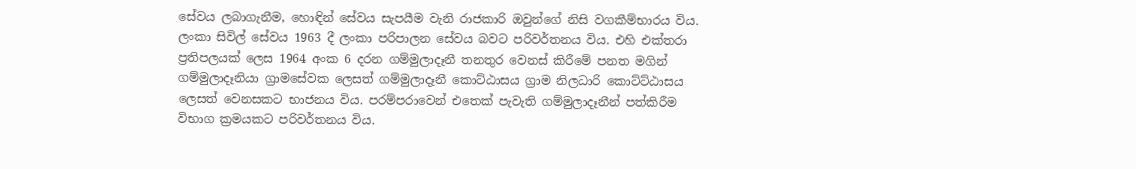සේවය ලබාගැනීම, හොඳින් සේවය සැපයීම වැනි රාජකාරි ඔවුන්ගේ නිසි වගකීම්භාරය විය. ලංකා සිවිල් සේවය 1963 දී ලංකා පරිපාලන සේවය බවට පරිවර්තනය විය. එහි එක්තරා ප්‍රතිපලයක් ලෙස 1964 අංක 6 දරන ගම්මුලාදෑනී තනතුර වෙනස් කිරීමේ පනත මගින් ගම්මුලාදෑනියා ග්‍රාමසේවක ලෙසත් ගම්මුලාදෑනී කොට්ඨාසය ග්‍රාම නිලධාරි කොට්ට්ඨාසය ලෙසත් වෙනසකට භාජනය විය. පරම්පරාවෙන් එතෙක් පැවැති ගම්මුලාදෑනීන් පත්කිරීම විභාග ක්‍රමයකට පරිවර්තනය විය.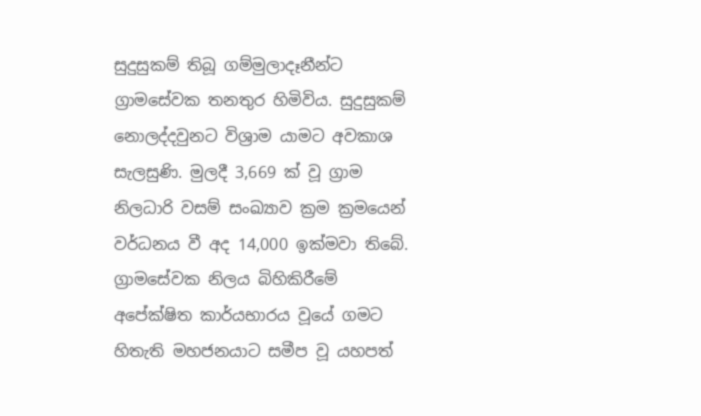සුදුසුකම් තිබූ ගම්මුලාදෑනීන්ට ග්‍රාමසේවක තනතුර හිමිවිය. සුදුසුකම් නොලද්දවුනට විශ්‍රාම යාමට අවකාශ සැලසුණි. මුලදී 3,669 ක් වූ ග්‍රාම නිලධාරි වසම් සංඛ්‍යාව ක්‍රම ක්‍රමයෙන් වර්ධනය වී අද 14,000 ඉක්මවා තිබේ. ග්‍රාමසේවක නිලය බිහිකිරීමේ අපේක්ෂිත කාර්යභාරය වූයේ ගමට හිතැති මහජනයාට සමීප වූ යහපත්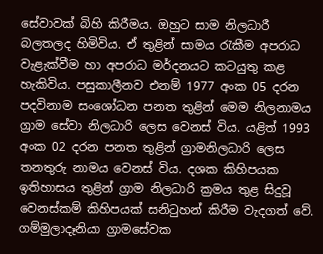සේවාවක් බිහි කිරීමය. ඔහුට සාම නිලධාරී බලතලද හිමිවිය. ඒ තුළින් සාමය රැකීම අපරාධ වැළැක්වීම හා අපරාධ මර්දනයට කටයුතු කළ හැකිවිය. පසුකාලීනව එනම් 1977 අංක 05 දරන පදවිනාම සංශෝධන පනත තුළින් මෙම නිලනාමය ග්‍රාම සේවා නිලධාරි ලෙස වෙනස් විය. යළිත් 1993 අංක 02 දරන පනත තුළින් ග්‍රාමනිලධාරි ලෙස තනතුරු නාමය වෙනස් විය. දශක කිහිපයක ඉතිහාසය තුළින් ග්‍රාම නිලධාරි ක්‍රමය තුළ සිදුවූ වෙනස්කම් කිහිපයක් සනිටුහන් කිරීම වැදගත් වේ. ගම්මුලාදෑනියා ග්‍රාමසේවක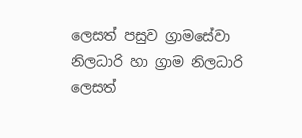ලෙසත් පසුව ග්‍රාමසේවා නිලධාරි හා ග්‍රාම නිලධාරි ලෙසත්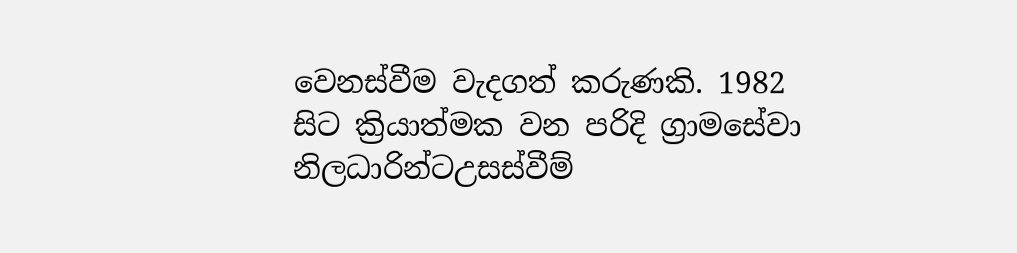වෙනස්වීම වැදගත් කරුණකි. 1982 සිට ක්‍රියාත්මක වන පරිදි ග්‍රාමසේවා නිලධාරින්ටඋසස්වීම්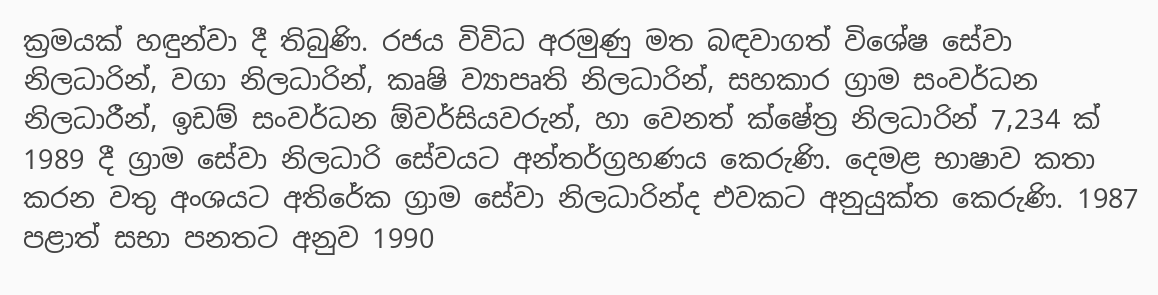ක්‍රමයක් හඳුන්වා දී තිබුණි. රජය විවිධ අරමුණු මත බඳවාගත් විශේෂ සේවා නිලධාරින්, වගා නිලධාරින්, කෘෂි ව්‍යාපෘති නිලධාරින්, සහකාර ග්‍රාම සංවර්ධන නිලධාරීන්, ඉඩම් සංවර්ධන ඕවර්සියවරුන්, හා වෙනත් ක්ෂේත්‍ර නිලධාරින් 7,234 ක් 1989 දී ග්‍රාම සේවා නිලධාරි සේවයට අන්තර්ග්‍රහණය කෙරුණි. දෙමළ භාෂාව කතා කරන වතු අංශයට අතිරේක ග්‍රාම සේවා නිලධාරින්ද එවකට අනුයුක්ත කෙරුණි. 1987 පළාත් සභා පනතට අනුව 1990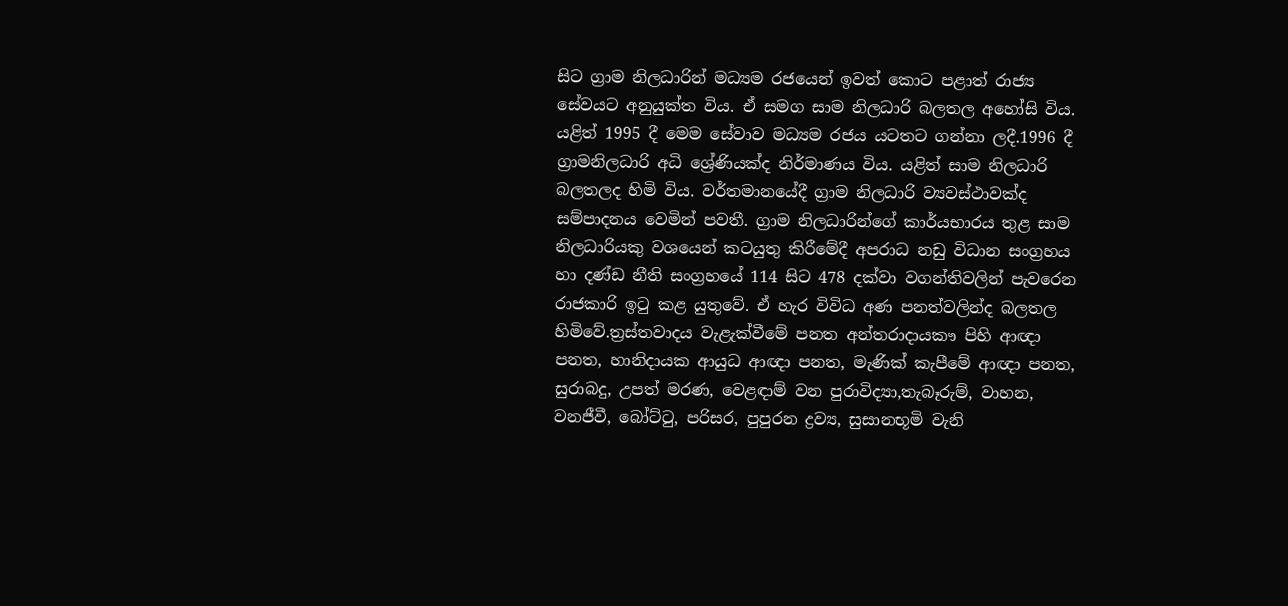සිට ග්‍රාම නිලධාරින් මධ්‍යම රජයෙන් ඉවත් කොට පළාත් රාජ්‍ය සේවයට අනුයුක්ත විය. ඒ සමග සාම නිලධාරි බලතල අහෝසි විය. යළිත් 1995 දී මෙම සේවාව මධ්‍යම රජය යටතට ගන්නා ලදී.1996 දී ග්‍රාමනිලධාරි අධි ශ්‍රේණියක්ද නිර්මාණය විය. යළිත් සාම නිලධාරි බලතලද හිමි විය. වර්තමානයේදී ග්‍රාම නිලධාරි ව්‍යවස්ථාවක්ද සම්පාදනය වෙමින් පවතී. ග්‍රාම නිලධාරින්ගේ කාර්යභාරය තුළ සාම නිලධාරියකු වශයෙන් කටයුතු කිරීමේදී අපරාධ නඩු විධාන සංග්‍රහය හා දණ්ඩ නීති සංග්‍රහයේ 114 සිට 478 දක්වා වගන්තිවලින් පැවරෙන රාජකාරි ඉටු කළ යුතුවේ. ඒ හැර විවිධ අණ පනත්වලින්ද බලතල හිමිවේ.ත්‍රස්තවාදය වැළැක්වීමේ පනත අන්තරාදායකෟ පිහි ආඥා පනත, හානිදායක ආයුධ ආඥා පනත, මැණික් කැපීමේ ආඥා පනත, සුරාබදු, උපත් මරණ, වෙළඳාම් වන පුරාවිද්‍යා,තැබෑරුම්, වාහන, වනජීවී, බෝට්ටු, පරිසර, පුපුරන ද්‍රව්‍ය, සුසානභූමි වැනි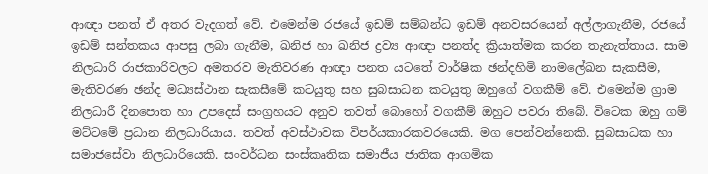ආඥා පනත් ඒ අතර වැදගත් වේ. එමෙන්ම රජයේ ඉඩම් සම්බන්ධ ඉඩම් අනවසරයෙන් අල්ලාගැනීම, රජයේ ඉඩම් සන්තකය ආපසු ලබා ගැනීම, ඛනිජ හා ඛනිජ ද්‍රව්‍ය ආඥා පනත්ද ක්‍රියාත්මක කරන තැනැත්තාය. සාම නිලධාරි රාජකාරිවලට අමතරව මැතිවරණ ආඥා පනත යටතේ වාර්ෂික ඡන්දහිමි නාමලේඛන සැකසීම, මැතිවරණ ඡන්ද මධ්‍යස්ථාන සැකසීමේ කටයුතු සහ සුබසාධන කටයුතු ඔහුගේ වගකීම් වේ. එමෙන්ම ග්‍රාම නිලධාරී දිනපොත හා උපදෙස් සංග්‍රහයට අනුව තවත් බොහෝ වගකීම් ඔහුට පවරා තිබේ. විටෙක ඔහු ගම් මට්ටමේ ප්‍රධාන නිලධාරියාය. තවත් අවස්ථාවක විපර්යකාරකවරයෙකි. මග පෙන්වන්නෙකි. සුබසාධක හා සමාජසේවා නිලධාරියෙකි. සංවර්ධන සංස්කෘතික සමාජීය ජාතික ආගමික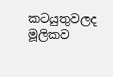කටයුතුවලද මූලිකව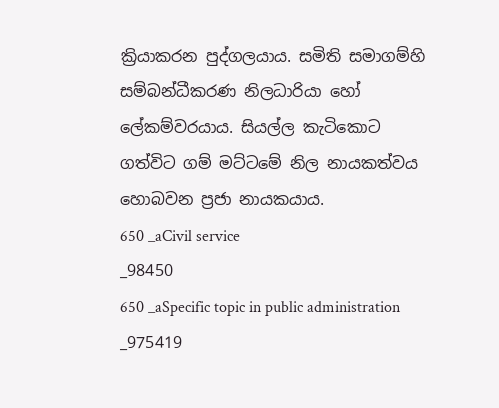ක්‍රියාකරන පුද්ගලයාය. සමිති සමාගම්හි සම්බන්ධීකරණ නිලධාරියා හෝ ලේකම්වරයාය. සියල්ල කැටිකොට ගත්විට ගම් මට්ටමේ නිල නායකත්වය හොබවන ප්‍රජා නායකයාය.
650 _aCivil service
_98450
650 _aSpecific topic in public administration
_975419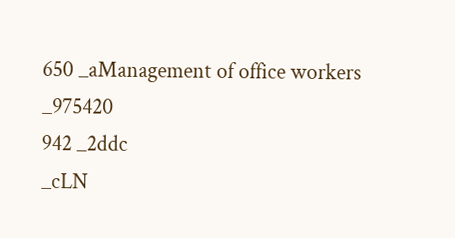650 _aManagement of office workers
_975420
942 _2ddc
_cLN